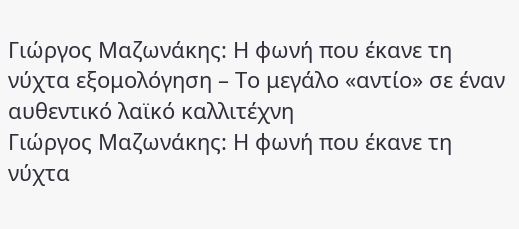Γιώργος Μαζωνάκης: Η φωνή που έκανε τη νύχτα εξομολόγηση – Το μεγάλο «αντίο» σε έναν αυθεντικό λαϊκό καλλιτέχνη
Γιώργος Μαζωνάκης: Η φωνή που έκανε τη νύχτα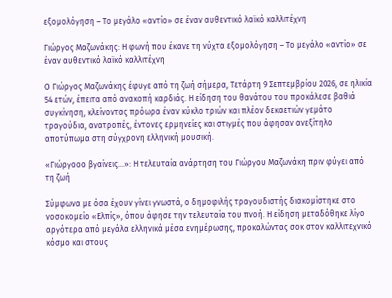εξομολόγηση – Το μεγάλο «αντίο» σε έναν αυθεντικό λαϊκό καλλιτέχνη

Γιώργος Μαζωνάκης: Η φωνή που έκανε τη νύχτα εξομολόγηση – Το μεγάλο «αντίο» σε έναν αυθεντικό λαϊκό καλλιτέχνη

Ο Γιώργος Μαζωνάκης έφυγε από τη ζωή σήμερα, Τετάρτη 9 Σεπτεμβρίου 2026, σε ηλικία 54 ετών, έπειτα από ανακοπή καρδιάς. Η είδηση του θανάτου του προκάλεσε βαθιά συγκίνηση, κλείνοντας πρόωρα έναν κύκλο τριών και πλέον δεκαετιών γεμάτο τραγούδια, ανατροπές, έντονες ερμηνείες και στιγμές που άφησαν ανεξίτηλο αποτύπωμα στη σύγχρονη ελληνική μουσική.

«Γιώργοοο βγαίνεις…»: Η τελευταία ανάρτηση του Γιώργου Μαζωνάκη πριν φύγει από τη ζωή

Σύμφωνα με όσα έχουν γίνει γνωστά, ο δημοφιλής τραγουδιστής διακομίστηκε στο νοσοκομείο «Ελπίς», όπου άφησε την τελευταία του πνοή. Η είδηση μεταδόθηκε λίγο αργότερα από μεγάλα ελληνικά μέσα ενημέρωσης, προκαλώντας σοκ στον καλλιτεχνικό κόσμο και στους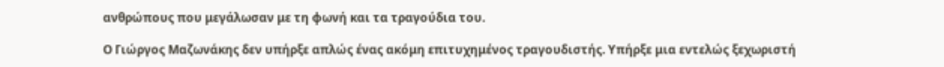ανθρώπους που μεγάλωσαν με τη φωνή και τα τραγούδια του.

Ο Γιώργος Μαζωνάκης δεν υπήρξε απλώς ένας ακόμη επιτυχημένος τραγουδιστής. Υπήρξε μια εντελώς ξεχωριστή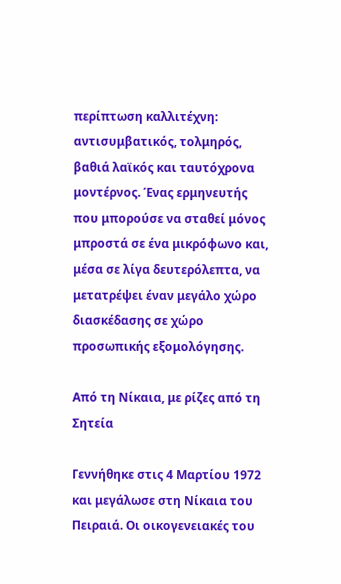περίπτωση καλλιτέχνη: αντισυμβατικός, τολμηρός, βαθιά λαϊκός και ταυτόχρονα μοντέρνος. Ένας ερμηνευτής που μπορούσε να σταθεί μόνος μπροστά σε ένα μικρόφωνο και, μέσα σε λίγα δευτερόλεπτα, να μετατρέψει έναν μεγάλο χώρο διασκέδασης σε χώρο προσωπικής εξομολόγησης.

Από τη Νίκαια, με ρίζες από τη Σητεία

Γεννήθηκε στις 4 Μαρτίου 1972 και μεγάλωσε στη Νίκαια του Πειραιά. Οι οικογενειακές του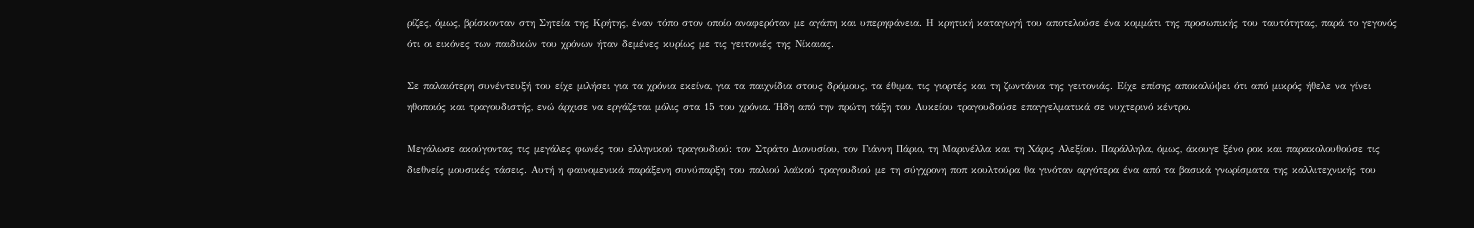ρίζες, όμως, βρίσκονταν στη Σητεία της Κρήτης, έναν τόπο στον οποίο αναφερόταν με αγάπη και υπερηφάνεια. Η κρητική καταγωγή του αποτελούσε ένα κομμάτι της προσωπικής του ταυτότητας, παρά το γεγονός ότι οι εικόνες των παιδικών του χρόνων ήταν δεμένες κυρίως με τις γειτονιές της Νίκαιας.

Σε παλαιότερη συνέντευξή του είχε μιλήσει για τα χρόνια εκείνα, για τα παιχνίδια στους δρόμους, τα έθιμα, τις γιορτές και τη ζωντάνια της γειτονιάς. Είχε επίσης αποκαλύψει ότι από μικρός ήθελε να γίνει ηθοποιός και τραγουδιστής, ενώ άρχισε να εργάζεται μόλις στα 15 του χρόνια. Ήδη από την πρώτη τάξη του Λυκείου τραγουδούσε επαγγελματικά σε νυχτερινό κέντρο.

Μεγάλωσε ακούγοντας τις μεγάλες φωνές του ελληνικού τραγουδιού: τον Στράτο Διονυσίου, τον Γιάννη Πάριο, τη Μαρινέλλα και τη Χάρις Αλεξίου. Παράλληλα, όμως, άκουγε ξένο ροκ και παρακολουθούσε τις διεθνείς μουσικές τάσεις. Αυτή η φαινομενικά παράξενη συνύπαρξη του παλιού λαϊκού τραγουδιού με τη σύγχρονη ποπ κουλτούρα θα γινόταν αργότερα ένα από τα βασικά γνωρίσματα της καλλιτεχνικής του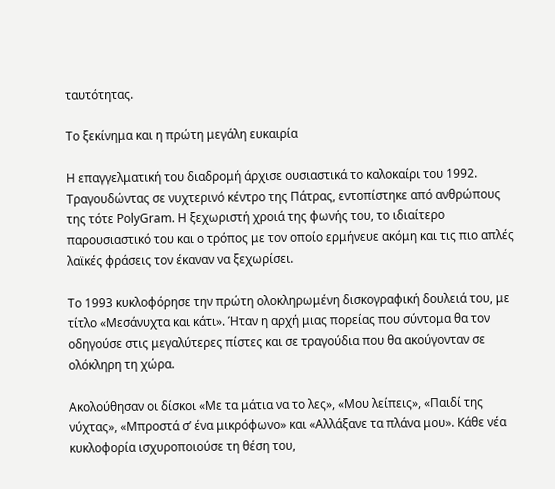ταυτότητας.

Το ξεκίνημα και η πρώτη μεγάλη ευκαιρία

Η επαγγελματική του διαδρομή άρχισε ουσιαστικά το καλοκαίρι του 1992. Τραγουδώντας σε νυχτερινό κέντρο της Πάτρας, εντοπίστηκε από ανθρώπους της τότε PolyGram. Η ξεχωριστή χροιά της φωνής του, το ιδιαίτερο παρουσιαστικό του και ο τρόπος με τον οποίο ερμήνευε ακόμη και τις πιο απλές λαϊκές φράσεις τον έκαναν να ξεχωρίσει.

Το 1993 κυκλοφόρησε την πρώτη ολοκληρωμένη δισκογραφική δουλειά του, με τίτλο «Μεσάνυχτα και κάτι». Ήταν η αρχή μιας πορείας που σύντομα θα τον οδηγούσε στις μεγαλύτερες πίστες και σε τραγούδια που θα ακούγονταν σε ολόκληρη τη χώρα.

Ακολούθησαν οι δίσκοι «Με τα μάτια να το λες», «Μου λείπεις», «Παιδί της νύχτας», «Μπροστά σ’ ένα μικρόφωνο» και «Αλλάξανε τα πλάνα μου». Κάθε νέα κυκλοφορία ισχυροποιούσε τη θέση του,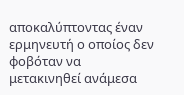αποκαλύπτοντας έναν ερμηνευτή ο οποίος δεν φοβόταν να μετακινηθεί ανάμεσα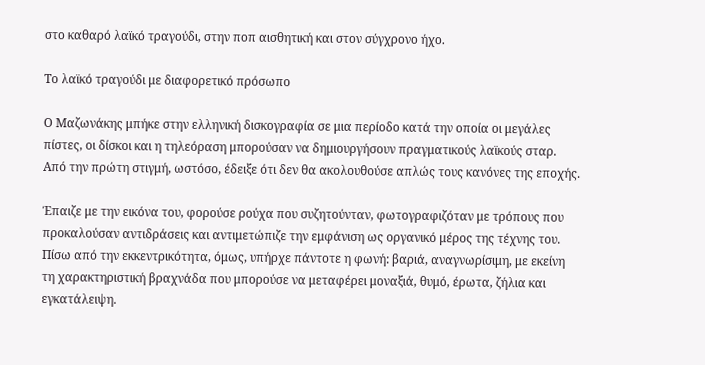στο καθαρό λαϊκό τραγούδι, στην ποπ αισθητική και στον σύγχρονο ήχο.

Το λαϊκό τραγούδι με διαφορετικό πρόσωπο

Ο Μαζωνάκης μπήκε στην ελληνική δισκογραφία σε μια περίοδο κατά την οποία οι μεγάλες πίστες, οι δίσκοι και η τηλεόραση μπορούσαν να δημιουργήσουν πραγματικούς λαϊκούς σταρ. Από την πρώτη στιγμή, ωστόσο, έδειξε ότι δεν θα ακολουθούσε απλώς τους κανόνες της εποχής.

Έπαιζε με την εικόνα του, φορούσε ρούχα που συζητούνταν, φωτογραφιζόταν με τρόπους που προκαλούσαν αντιδράσεις και αντιμετώπιζε την εμφάνιση ως οργανικό μέρος της τέχνης του. Πίσω από την εκκεντρικότητα, όμως, υπήρχε πάντοτε η φωνή: βαριά, αναγνωρίσιμη, με εκείνη τη χαρακτηριστική βραχνάδα που μπορούσε να μεταφέρει μοναξιά, θυμό, έρωτα, ζήλια και εγκατάλειψη.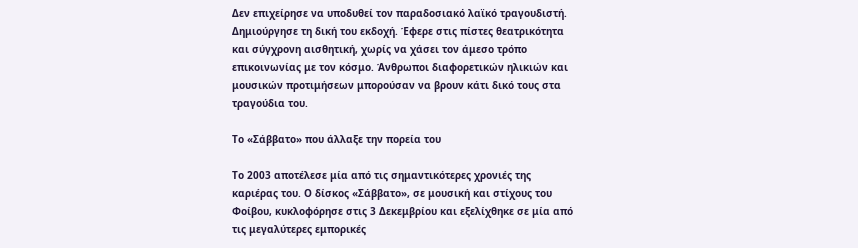Δεν επιχείρησε να υποδυθεί τον παραδοσιακό λαϊκό τραγουδιστή. Δημιούργησε τη δική του εκδοχή. Έφερε στις πίστες θεατρικότητα και σύγχρονη αισθητική, χωρίς να χάσει τον άμεσο τρόπο επικοινωνίας με τον κόσμο. Άνθρωποι διαφορετικών ηλικιών και μουσικών προτιμήσεων μπορούσαν να βρουν κάτι δικό τους στα τραγούδια του.

Το «Σάββατο» που άλλαξε την πορεία του

Το 2003 αποτέλεσε μία από τις σημαντικότερες χρονιές της καριέρας του. Ο δίσκος «Σάββατο», σε μουσική και στίχους του Φοίβου, κυκλοφόρησε στις 3 Δεκεμβρίου και εξελίχθηκε σε μία από τις μεγαλύτερες εμπορικές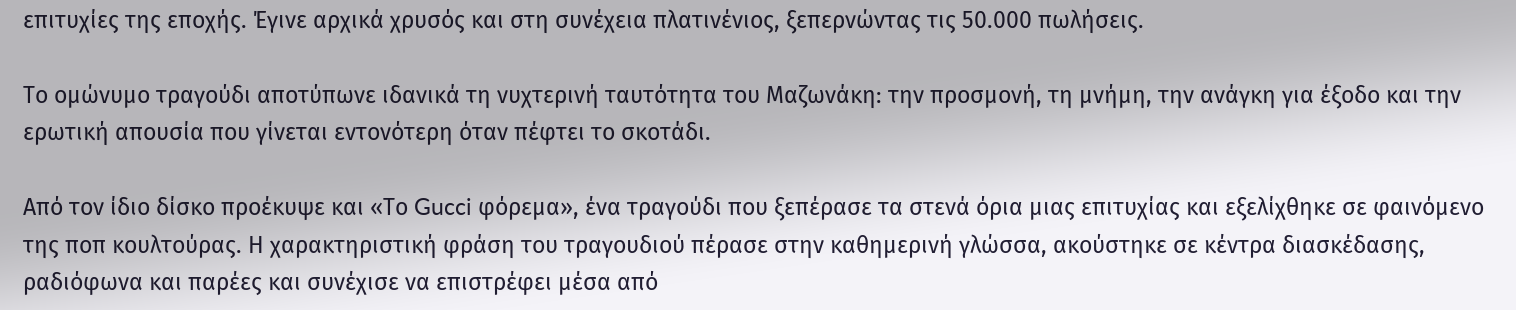επιτυχίες της εποχής. Έγινε αρχικά χρυσός και στη συνέχεια πλατινένιος, ξεπερνώντας τις 50.000 πωλήσεις.

Το ομώνυμο τραγούδι αποτύπωνε ιδανικά τη νυχτερινή ταυτότητα του Μαζωνάκη: την προσμονή, τη μνήμη, την ανάγκη για έξοδο και την ερωτική απουσία που γίνεται εντονότερη όταν πέφτει το σκοτάδι.

Από τον ίδιο δίσκο προέκυψε και «Το Gucci φόρεμα», ένα τραγούδι που ξεπέρασε τα στενά όρια μιας επιτυχίας και εξελίχθηκε σε φαινόμενο της ποπ κουλτούρας. Η χαρακτηριστική φράση του τραγουδιού πέρασε στην καθημερινή γλώσσα, ακούστηκε σε κέντρα διασκέδασης, ραδιόφωνα και παρέες και συνέχισε να επιστρέφει μέσα από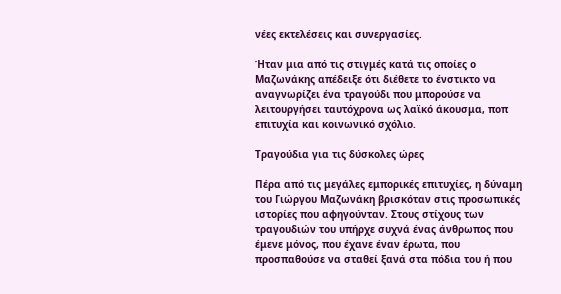νέες εκτελέσεις και συνεργασίες.

Ήταν μια από τις στιγμές κατά τις οποίες ο Μαζωνάκης απέδειξε ότι διέθετε το ένστικτο να αναγνωρίζει ένα τραγούδι που μπορούσε να λειτουργήσει ταυτόχρονα ως λαϊκό άκουσμα, ποπ επιτυχία και κοινωνικό σχόλιο.

Τραγούδια για τις δύσκολες ώρες

Πέρα από τις μεγάλες εμπορικές επιτυχίες, η δύναμη του Γιώργου Μαζωνάκη βρισκόταν στις προσωπικές ιστορίες που αφηγούνταν. Στους στίχους των τραγουδιών του υπήρχε συχνά ένας άνθρωπος που έμενε μόνος, που έχανε έναν έρωτα, που προσπαθούσε να σταθεί ξανά στα πόδια του ή που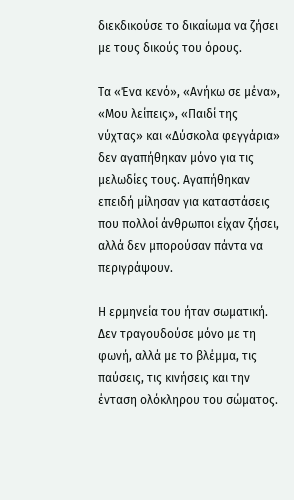διεκδικούσε το δικαίωμα να ζήσει με τους δικούς του όρους.

Τα «Ένα κενό», «Ανήκω σε μένα», «Μου λείπεις», «Παιδί της νύχτας» και «Δύσκολα φεγγάρια» δεν αγαπήθηκαν μόνο για τις μελωδίες τους. Αγαπήθηκαν επειδή μίλησαν για καταστάσεις που πολλοί άνθρωποι είχαν ζήσει, αλλά δεν μπορούσαν πάντα να περιγράψουν.

Η ερμηνεία του ήταν σωματική. Δεν τραγουδούσε μόνο με τη φωνή, αλλά με το βλέμμα, τις παύσεις, τις κινήσεις και την ένταση ολόκληρου του σώματος.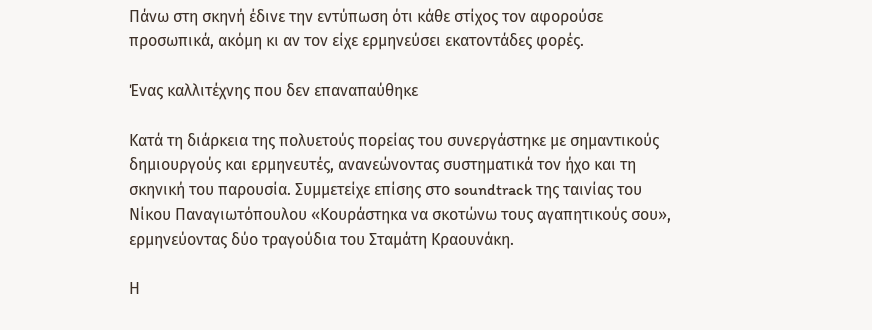Πάνω στη σκηνή έδινε την εντύπωση ότι κάθε στίχος τον αφορούσε προσωπικά, ακόμη κι αν τον είχε ερμηνεύσει εκατοντάδες φορές.

Ένας καλλιτέχνης που δεν επαναπαύθηκε

Κατά τη διάρκεια της πολυετούς πορείας του συνεργάστηκε με σημαντικούς δημιουργούς και ερμηνευτές, ανανεώνοντας συστηματικά τον ήχο και τη σκηνική του παρουσία. Συμμετείχε επίσης στο soundtrack της ταινίας του Νίκου Παναγιωτόπουλου «Κουράστηκα να σκοτώνω τους αγαπητικούς σου», ερμηνεύοντας δύο τραγούδια του Σταμάτη Κραουνάκη.

Η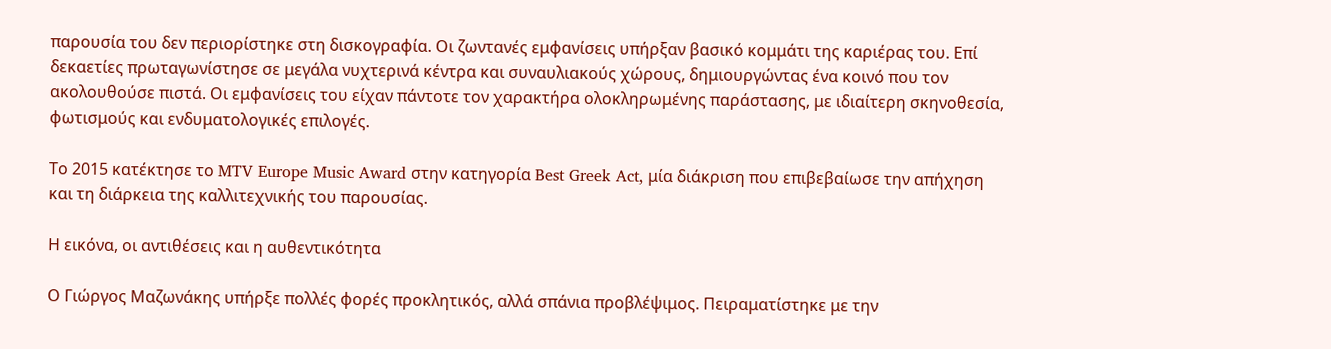παρουσία του δεν περιορίστηκε στη δισκογραφία. Οι ζωντανές εμφανίσεις υπήρξαν βασικό κομμάτι της καριέρας του. Επί δεκαετίες πρωταγωνίστησε σε μεγάλα νυχτερινά κέντρα και συναυλιακούς χώρους, δημιουργώντας ένα κοινό που τον ακολουθούσε πιστά. Οι εμφανίσεις του είχαν πάντοτε τον χαρακτήρα ολοκληρωμένης παράστασης, με ιδιαίτερη σκηνοθεσία, φωτισμούς και ενδυματολογικές επιλογές.

Το 2015 κατέκτησε το MTV Europe Music Award στην κατηγορία Best Greek Act, μία διάκριση που επιβεβαίωσε την απήχηση και τη διάρκεια της καλλιτεχνικής του παρουσίας.

Η εικόνα, οι αντιθέσεις και η αυθεντικότητα

Ο Γιώργος Μαζωνάκης υπήρξε πολλές φορές προκλητικός, αλλά σπάνια προβλέψιμος. Πειραματίστηκε με την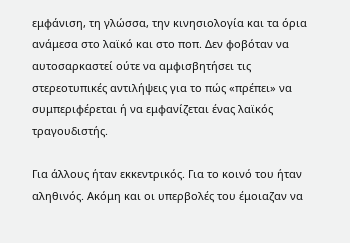εμφάνιση, τη γλώσσα, την κινησιολογία και τα όρια ανάμεσα στο λαϊκό και στο ποπ. Δεν φοβόταν να αυτοσαρκαστεί ούτε να αμφισβητήσει τις στερεοτυπικές αντιλήψεις για το πώς «πρέπει» να συμπεριφέρεται ή να εμφανίζεται ένας λαϊκός τραγουδιστής.

Για άλλους ήταν εκκεντρικός. Για το κοινό του ήταν αληθινός. Ακόμη και οι υπερβολές του έμοιαζαν να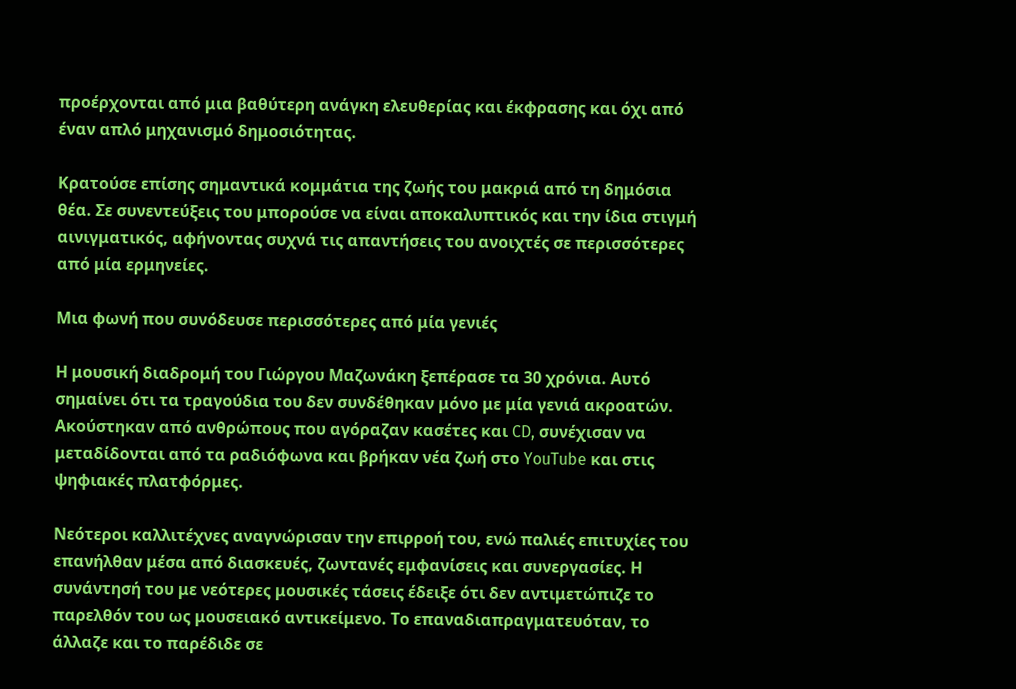προέρχονται από μια βαθύτερη ανάγκη ελευθερίας και έκφρασης και όχι από έναν απλό μηχανισμό δημοσιότητας.

Κρατούσε επίσης σημαντικά κομμάτια της ζωής του μακριά από τη δημόσια θέα. Σε συνεντεύξεις του μπορούσε να είναι αποκαλυπτικός και την ίδια στιγμή αινιγματικός, αφήνοντας συχνά τις απαντήσεις του ανοιχτές σε περισσότερες από μία ερμηνείες.

Μια φωνή που συνόδευσε περισσότερες από μία γενιές

Η μουσική διαδρομή του Γιώργου Μαζωνάκη ξεπέρασε τα 30 χρόνια. Αυτό σημαίνει ότι τα τραγούδια του δεν συνδέθηκαν μόνο με μία γενιά ακροατών. Ακούστηκαν από ανθρώπους που αγόραζαν κασέτες και CD, συνέχισαν να μεταδίδονται από τα ραδιόφωνα και βρήκαν νέα ζωή στο YouTube και στις ψηφιακές πλατφόρμες.

Νεότεροι καλλιτέχνες αναγνώρισαν την επιρροή του, ενώ παλιές επιτυχίες του επανήλθαν μέσα από διασκευές, ζωντανές εμφανίσεις και συνεργασίες. Η συνάντησή του με νεότερες μουσικές τάσεις έδειξε ότι δεν αντιμετώπιζε το παρελθόν του ως μουσειακό αντικείμενο. Το επαναδιαπραγματευόταν, το άλλαζε και το παρέδιδε σε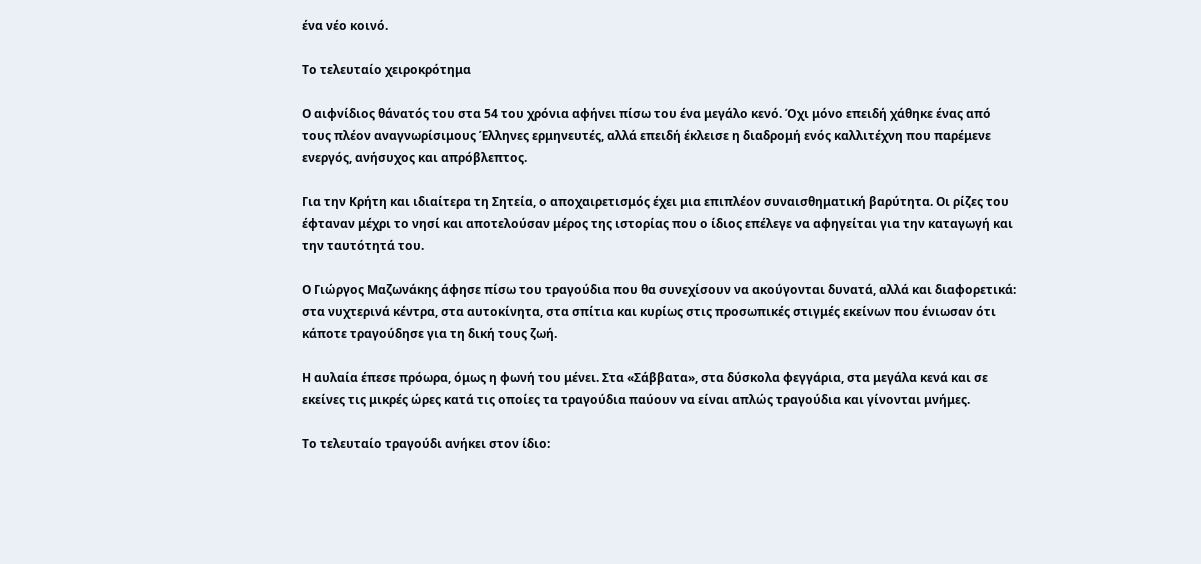ένα νέο κοινό.

Το τελευταίο χειροκρότημα

Ο αιφνίδιος θάνατός του στα 54 του χρόνια αφήνει πίσω του ένα μεγάλο κενό. Όχι μόνο επειδή χάθηκε ένας από τους πλέον αναγνωρίσιμους Έλληνες ερμηνευτές, αλλά επειδή έκλεισε η διαδρομή ενός καλλιτέχνη που παρέμενε ενεργός, ανήσυχος και απρόβλεπτος.

Για την Κρήτη και ιδιαίτερα τη Σητεία, ο αποχαιρετισμός έχει μια επιπλέον συναισθηματική βαρύτητα. Οι ρίζες του έφταναν μέχρι το νησί και αποτελούσαν μέρος της ιστορίας που ο ίδιος επέλεγε να αφηγείται για την καταγωγή και την ταυτότητά του.

Ο Γιώργος Μαζωνάκης άφησε πίσω του τραγούδια που θα συνεχίσουν να ακούγονται δυνατά, αλλά και διαφορετικά: στα νυχτερινά κέντρα, στα αυτοκίνητα, στα σπίτια και κυρίως στις προσωπικές στιγμές εκείνων που ένιωσαν ότι κάποτε τραγούδησε για τη δική τους ζωή.

Η αυλαία έπεσε πρόωρα, όμως η φωνή του μένει. Στα «Σάββατα», στα δύσκολα φεγγάρια, στα μεγάλα κενά και σε εκείνες τις μικρές ώρες κατά τις οποίες τα τραγούδια παύουν να είναι απλώς τραγούδια και γίνονται μνήμες.

Το τελευταίο τραγούδι ανήκει στον ίδιο: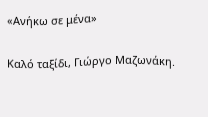«Ανήκω σε μένα»

Καλό ταξίδι, Γιώργο Μαζωνάκη.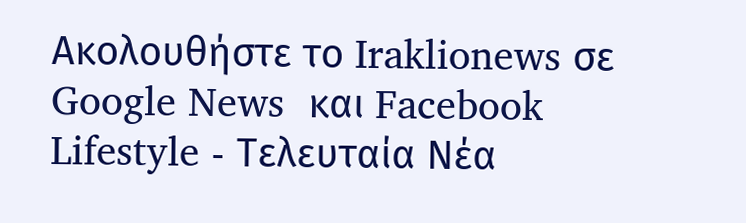Ακολουθήστε το Iraklionews σε Google News  και Facebook
Lifestyle - Τελευταία Νέα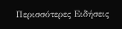Περισσότερες Ειδήσεις